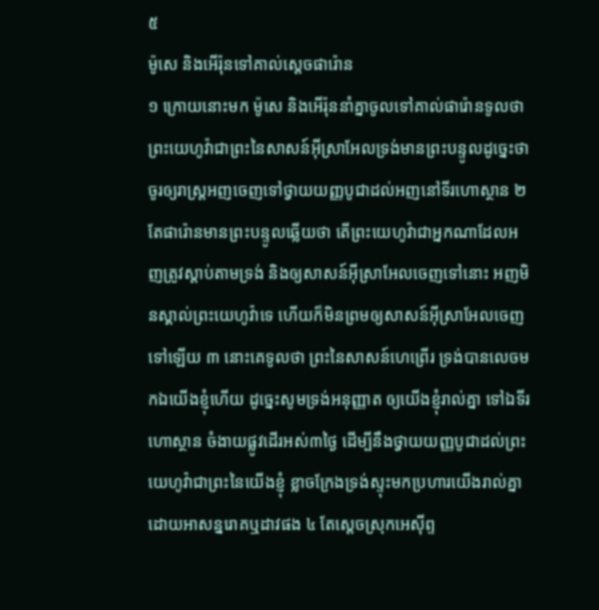៥
ម៉ូសេ និងអើរ៉ុនទៅគាល់ស្តេចផារ៉ោន
១ ក្រោយនោះមក ម៉ូសេ និងអើរ៉ុននាំគ្នាចូលទៅគាល់ផារ៉ោនទូលថា ព្រះយេហូវ៉ាជាព្រះនៃសាសន៍អ៊ីស្រាអែលទ្រង់មានព្រះបន្ទូលដូច្នេះថា ចូរឲ្យរាស្ត្រអញចេញទៅថ្វាយយញ្ញបូជាដល់អញនៅទីរហោស្ថាន ២ តែផារ៉ោនមានព្រះបន្ទូលឆ្លើយថា តើព្រះយេហូវ៉ាជាអ្នកណាដែលអញត្រូវស្តាប់តាមទ្រង់ និងឲ្យសាសន៍អ៊ីស្រាអែលចេញទៅនោះ អញមិនស្គាល់ព្រះយេហូវ៉ាទេ ហើយក៏មិនព្រមឲ្យសាសន៍អ៊ីស្រាអែលចេញទៅឡើយ ៣ នោះគេទូលថា ព្រះនៃសាសន៍ហេព្រើរ ទ្រង់បានលេចមកឯយើងខ្ញុំហើយ ដូច្នេះសូមទ្រង់អនុញ្ញាត ឲ្យយើងខ្ញុំរាល់គ្នា ទៅឯទីរហោស្ថាន ចំងាយផ្លូវដើរអស់៣ថ្ងៃ ដើម្បីនឹងថ្វាយយញ្ញបូជាដល់ព្រះយេហូវ៉ាជាព្រះនៃយើងខ្ញុំ ខ្លាចក្រែងទ្រង់ស្ទុះមកប្រហារយើងរាល់គ្នា ដោយអាសន្នរោគឬដាវផង ៤ តែស្តេចស្រុកអេស៊ីព្ទ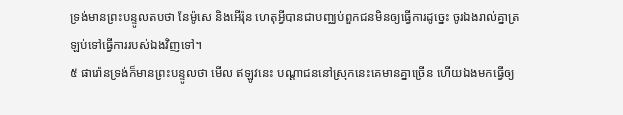ទ្រង់មានព្រះបន្ទូលតបថា នែម៉ូសេ និងអើរ៉ុន ហេតុអ្វីបានជាបញ្ឈប់ពួកជនមិនឲ្យធ្វើការដូច្នេះ ចូរឯងរាល់គ្នាត្រឡប់ទៅធ្វើការរបស់ឯងវិញទៅ។
៥ ផារ៉ោនទ្រង់ក៏មានព្រះបន្ទូលថា មើល ឥឡូវនេះ បណ្តាជននៅស្រុកនេះគេមានគ្នាច្រើន ហើយឯងមកធ្វើឲ្យ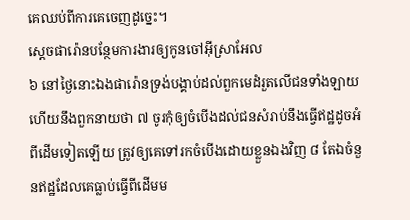គេឈប់ពីការគេចេញដូច្នេះ។
ស្តេចផារ៉ោនបន្ថែមការងារឲ្យកូនចៅអ៊ីស្រាអែល
៦ នៅថ្ងៃនោះឯងផារ៉ោនទ្រង់បង្គាប់ដល់ពួកមេដំរួតលើជនទាំងឡាយ ហើយនឹងពួកនាយថា ៧ ចូរកុំឲ្យចំបើងដល់ជនសំរាប់នឹងធ្វើឥដ្ឋដូចអំពីដើមទៀតឡើយ ត្រូវឲ្យគេទៅរកចំបើងដោយខ្លួនឯងវិញ ៨ តែឯចំនួនឥដ្ឋដែលគេធ្លាប់ធ្វើពីដើមម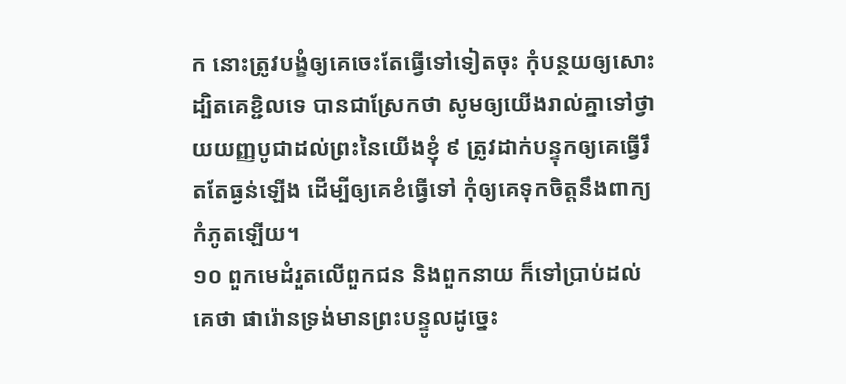ក នោះត្រូវបង្ខំឲ្យគេចេះតែធ្វើទៅទៀតចុះ កុំបន្ថយឲ្យសោះ ដ្បិតគេខ្ជិលទេ បានជាស្រែកថា សូមឲ្យយើងរាល់គ្នាទៅថ្វាយយញ្ញបូជាដល់ព្រះនៃយើងខ្ញុំ ៩ ត្រូវដាក់បន្ទុកឲ្យគេធ្វើរឹតតែធ្ងន់ឡើង ដើម្បីឲ្យគេខំធ្វើទៅ កុំឲ្យគេទុកចិត្តនឹងពាក្យកំភូតឡើយ។
១០ ពួកមេដំរួតលើពួកជន និងពួកនាយ ក៏ទៅប្រាប់ដល់គេថា ផារ៉ោនទ្រង់មានព្រះបន្ទូលដូច្នេះ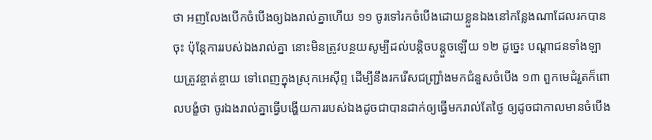ថា អញលែងបើកចំបើងឲ្យឯងរាល់គ្នាហើយ ១១ ចូរទៅរកចំបើងដោយខ្លួនឯងនៅកន្លែងណាដែលរកបានចុះ ប៉ុន្តែការរបស់ឯងរាល់គ្នា នោះមិនត្រូវបន្ថយសូម្បីដល់បន្តិចបន្តួចឡើយ ១២ ដូច្នេះ បណ្តាជនទាំងឡាយត្រូវខ្ចាត់ខ្ចាយ ទៅពេញក្នុងស្រុកអេស៊ីព្ទ ដើម្បីនឹងរករើសជញ្ជ្រាំងមកជំនួសចំបើង ១៣ ពួកមេដំរួតក៏ពោលបង្ខំថា ចូរឯងរាល់គ្នាធ្វើបង្ហើយការរបស់ឯងដូចជាបានដាក់ឲ្យធ្វើមករាល់តែថ្ងៃ ឲ្យដូចជាកាលមានចំបើង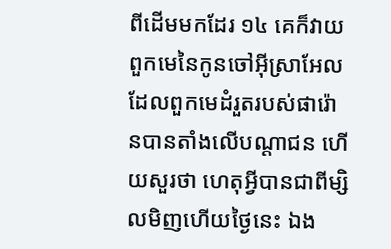ពីដើមមកដែរ ១៤ គេក៏វាយពួកមេនៃកូនចៅអ៊ីស្រាអែល ដែលពួកមេដំរួតរបស់ផារ៉ោនបានតាំងលើបណ្តាជន ហើយសួរថា ហេតុអ្វីបានជាពីម្សិលមិញហើយថ្ងៃនេះ ឯង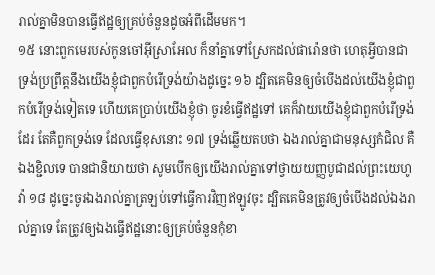រាល់គ្នាមិនបានធ្វើឥដ្ឋឲ្យគ្រប់ចំនួនដូចអំពីដើមមក។
១៥ នោះពួកមេរបស់កូនចៅអ៊ីស្រាអែល ក៏នាំគ្នាទៅស្រែកដល់ផារ៉ោនថា ហេតុអ្វីបានជាទ្រង់ប្រព្រឹត្តនឹងយើងខ្ញុំជាពួកបំរើទ្រង់យ៉ាងដូច្នេះ ១៦ ដ្បិតគេមិនឲ្យចំបើងដល់យើងខ្ញុំជាពួកបំរើទ្រង់ទៀតទេ ហើយគេប្រាប់យើងខ្ញុំថា ចូរខំធ្វើឥដ្ឋទៅ គេក៏វាយយើងខ្ញុំជាពួកបំរើទ្រង់ដែរ តែគឺពួកទ្រង់ទេ ដែលធ្វើខុសនោះ ១៧ ទ្រង់ឆ្លើយតបថា ឯងរាល់គ្នាជាមនុស្សកំជិល គឺឯងខ្ជិលទេ បានជានិយាយថា សូមបើកឲ្យយើងរាល់គ្នាទៅថ្វាយយញ្ញបូជាដល់ព្រះយេហូវ៉ា ១៨ ដូច្នេះចូរឯងរាល់គ្នាត្រឡប់ទៅធ្វើការវិញឥឡូវចុះ ដ្បិតគេមិនត្រូវឲ្យចំបើងដល់ឯងរាល់គ្នាទេ តែត្រូវឲ្យឯងធ្វើឥដ្ឋនោះឲ្យគ្រប់ចំនួនកុំខា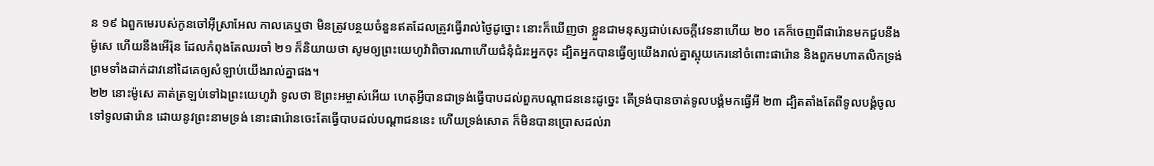ន ១៩ ឯពួកមេរបស់កូនចៅអ៊ីស្រាអែល កាលគេឬថា មិនត្រូវបន្ថយចំនួនឥតដែលត្រូវធ្វើរាល់ថ្ងៃដូច្នោះ នោះក៏ឃើញថា ខ្លួនជាមនុស្សជាប់សេចក្តីវេទនាហើយ ២០ គេក៏ចេញពីផារ៉ោនមកជួបនឹងម៉ូសេ ហើយនឹងអើរ៉ុន ដែលកំពុងតែឈរចាំ ២១ ក៏និយាយថា សូមឲ្យព្រះយេហូវ៉ាពិចារណាហើយជំនុំជំរះអ្នកចុះ ដ្បិតអ្នកបានធ្វើឲ្យយើងរាល់គ្នាស្អុយកេរនៅចំពោះផារ៉ោន និងពួកមហាតលិកទ្រង់ព្រមទាំងដាក់ដាវនៅដៃគេឲ្យសំឡាប់យើងរាល់គ្នាផង។
២២ នោះម៉ូសេ គាត់ត្រឡប់ទៅឯព្រះយេហូវ៉ា ទូលថា ឱព្រះអម្ចាស់អើយ ហេតុអ្វីបានជាទ្រង់ធ្វើបាបដល់ពួកបណ្តាជននេះដូច្នេះ តើទ្រង់បានចាត់ទូលបង្គំមកធ្វើអី ២៣ ដ្បិតតាំងតែពីទូលបង្គំចូលទៅទូលផារ៉ោន ដោយនូវព្រះនាមទ្រង់ នោះផារ៉ោនចេះតែធ្វើបាបដល់បណ្តាជននេះ ហើយទ្រង់សោត ក៏មិនបានប្រោសដល់រា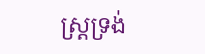ស្ត្រទ្រង់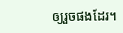ឲ្យរួចផងដែរ។